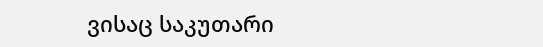ვისაც საკუთარი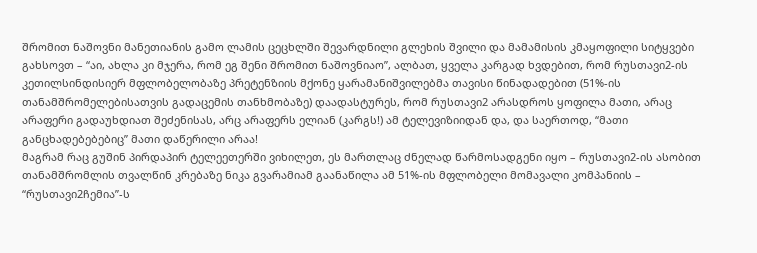შრომით ნაშოვნი მანეთიანის გამო ლამის ცეცხლში შევარდნილი გლეხის შვილი და მამამისის კმაყოფილი სიტყვები გახსოვთ – “აი, ახლა კი მჯერა, რომ ეგ შენი შრომით ნაშოვნიაო”, ალბათ, ყველა კარგად ხვდებით, რომ რუსთავი2-ის კეთილსინდისიერ მფლობელობაზე პრეტენზიის მქონე ყარამანიშვილებმა თავისი წინადადებით (51%-ის თანამშრომელებისათვის გადაცემის თანხმობაზე) დაადასტურეს, რომ რუსთავი2 არასდროს ყოფილა მათი, არაც არაფერი გადაუხდიათ შეძენისას, არც არაფერს ელიან (კარგს!) ამ ტელევიზიიდან და, და საერთოდ, “მათი განცხადებებებიც” მათი დაწერილი არაა!
მაგრამ რაც გუშინ პირდაპირ ტელეეთერში ვიხილეთ, ეს მართლაც ძნელად წარმოსადგენი იყო – რუსთავი2-ის ასობით თანამშრომლის თვალწინ კრებაზე ნიკა გვარამიამ გაანაწილა ამ 51%-ის მფლობელი მომავალი კომპანიის – “რუსთავი2ჩემია”-ს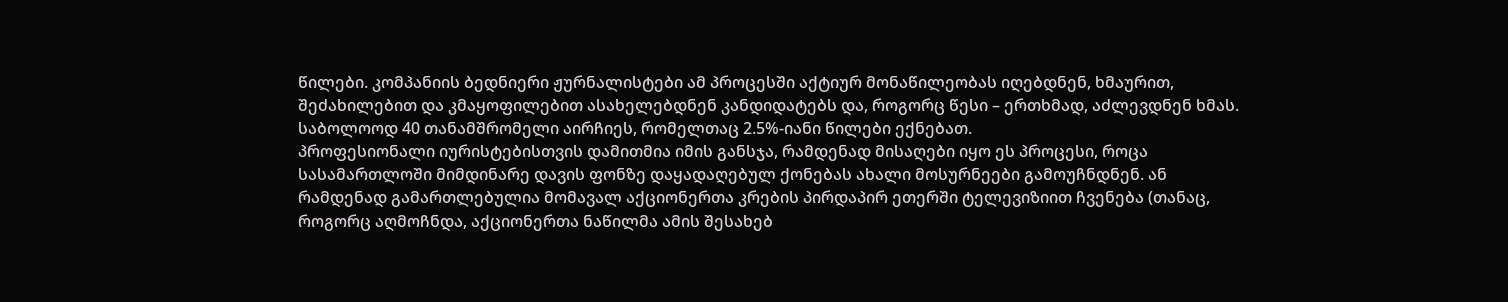წილები. კომპანიის ბედნიერი ჟურნალისტები ამ პროცესში აქტიურ მონაწილეობას იღებდნენ, ხმაურით, შეძახილებით და კმაყოფილებით ასახელებდნენ კანდიდატებს და, როგორც წესი – ერთხმად, აძლევდნენ ხმას. საბოლოოდ 40 თანამშრომელი აირჩიეს, რომელთაც 2.5%-იანი წილები ექნებათ.
პროფესიონალი იურისტებისთვის დამითმია იმის განსჯა, რამდენად მისაღები იყო ეს პროცესი, როცა სასამართლოში მიმდინარე დავის ფონზე დაყადაღებულ ქონებას ახალი მოსურნეები გამოუჩნდნენ. ან რამდენად გამართლებულია მომავალ აქციონერთა კრების პირდაპირ ეთერში ტელევიზიით ჩვენება (თანაც, როგორც აღმოჩნდა, აქციონერთა ნაწილმა ამის შესახებ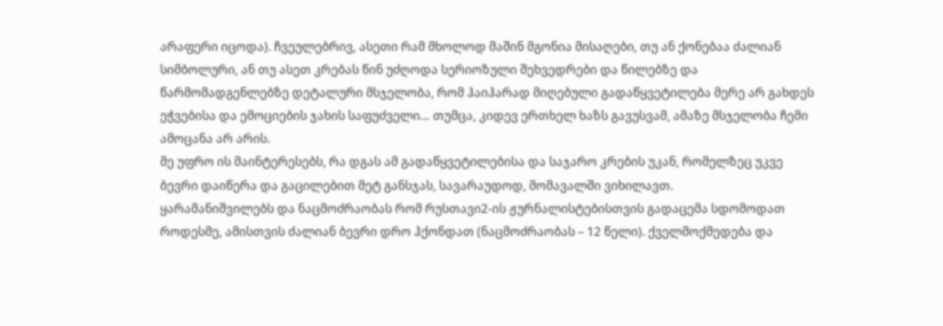არაფერი იცოდა). ჩვეულებრივ, ასეთი რამ მხოლოდ მაშინ მგონია მისაღები, თუ ან ქონებაა ძალიან სიმბოლური, ან თუ ასეთ კრებას წინ უძღოდა სერიოზული შეხვედრები და წილებზე და წარმომადგენლებზე დეტალური მსჯელობა, რომ ჰაიჰარად მიღებული გადაწყვეტილება მერე არ გახდეს ეჭვებისა და ემოციების ჯახის საფუძველი… თუმცა, კიდევ ერთხელ ხაზს გავუსვამ, ამაზე მსჯელობა ჩემი ამოცანა არ არის.
მე უფრო ის მაინტერესებს, რა დგას ამ გადაწყვეტილებისა და საჯარო კრების უკან, რომელზეც უკვე ბევრი დაიწერა და გაცილებით მეტ განსჯას, სავარაუდოდ, მომავალში ვიხილავთ.
ყარამანიშვილებს და ნაცმოძრაობას რომ რუსთავი2-ის ჟურნალისტებისთვის გადაცემა სდომოდათ როდესმე, ამისთვის ძალიან ბევრი დრო ჰქონდათ (ნაცმოძრაობას – 12 წელი). ქველმოქმედება და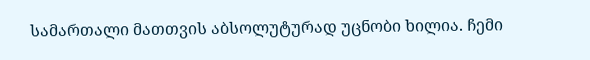სამართალი მათთვის აბსოლუტურად უცნობი ხილია. ჩემი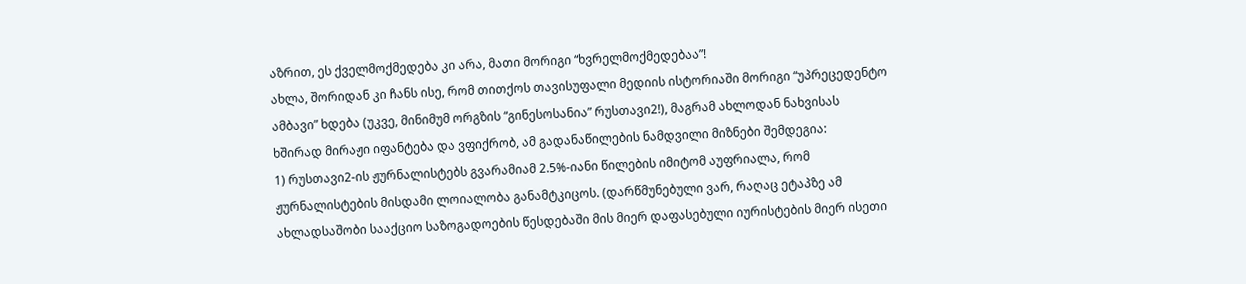აზრით, ეს ქველმოქმედება კი არა, მათი მორიგი “ხვრელმოქმედებაა”!
ახლა, შორიდან კი ჩანს ისე, რომ თითქოს თავისუფალი მედიის ისტორიაში მორიგი “უპრეცედენტო ამბავი” ხდება (უკვე, მინიმუმ ორგზის “გინესოსანია” რუსთავი2!), მაგრამ ახლოდან ნახვისას ხშირად მირაჟი იფანტება და ვფიქრობ, ამ გადანაწილების ნამდვილი მიზნები შემდეგია:
1) რუსთავი2-ის ჟურნალისტებს გვარამიამ 2.5%-იანი წილების იმიტომ აუფრიალა, რომ ჟურნალისტების მისდამი ლოიალობა განამტკიცოს. (დარწმუნებული ვარ, რაღაც ეტაპზე ამ ახლადსაშობი სააქციო საზოგადოების წესდებაში მის მიერ დაფასებული იურისტების მიერ ისეთი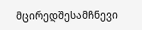მცირედშესამჩნევი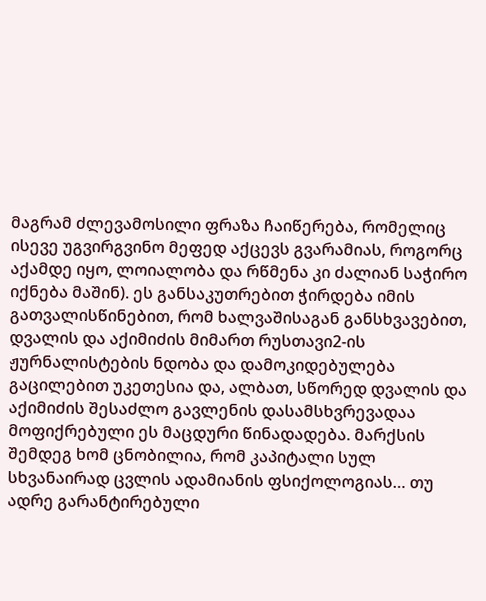მაგრამ ძლევამოსილი ფრაზა ჩაიწერება, რომელიც ისევე უგვირგვინო მეფედ აქცევს გვარამიას, როგორც აქამდე იყო, ლოიალობა და რწმენა კი ძალიან საჭირო იქნება მაშინ). ეს განსაკუთრებით ჭირდება იმის გათვალისწინებით, რომ ხალვაშისაგან განსხვავებით, დვალის და აქიმიძის მიმართ რუსთავი2-ის ჟურნალისტების ნდობა და დამოკიდებულება გაცილებით უკეთესია და, ალბათ, სწორედ დვალის და აქიმიძის შესაძლო გავლენის დასამსხვრევადაა მოფიქრებული ეს მაცდური წინადადება. მარქსის შემდეგ ხომ ცნობილია, რომ კაპიტალი სულ სხვანაირად ცვლის ადამიანის ფსიქოლოგიას… თუ ადრე გარანტირებული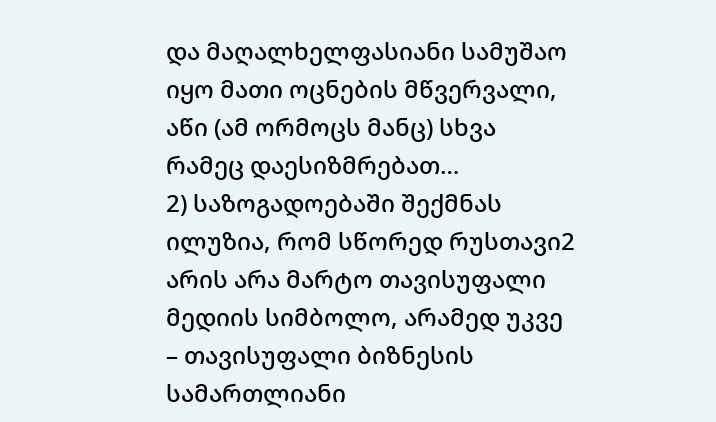და მაღალხელფასიანი სამუშაო იყო მათი ოცნების მწვერვალი, აწი (ამ ორმოცს მანც) სხვა რამეც დაესიზმრებათ…
2) საზოგადოებაში შექმნას ილუზია, რომ სწორედ რუსთავი2 არის არა მარტო თავისუფალი მედიის სიმბოლო, არამედ უკვე – თავისუფალი ბიზნესის სამართლიანი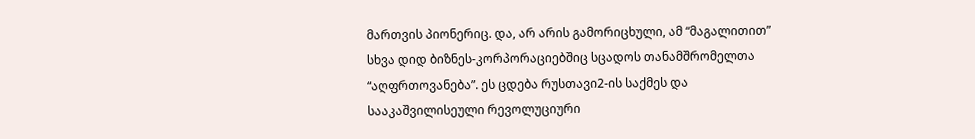მართვის პიონერიც. და, არ არის გამორიცხული, ამ “მაგალითით” სხვა დიდ ბიზნეს-კორპორაციებშიც სცადოს თანამშრომელთა “აღფრთოვანება”. ეს ცდება რუსთავი2-ის საქმეს და სააკაშვილისეული რევოლუციური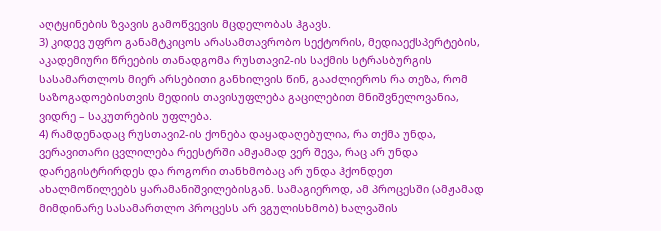აღტყინების ზვავის გამოწვევის მცდელობას ჰგავს.
3) კიდევ უფრო განამტკიცოს არასამთავრობო სექტორის, მედიაექსპერტების, აკადემიური წრეების თანადგომა რუსთავი2-ის საქმის სტრასბურგის სასამართლოს მიერ არსებითი განხილვის წინ, გააძლიეროს რა თეზა, რომ საზოგადოებისთვის მედიის თავისუფლება გაცილებით მნიშვნელოვანია, ვიდრე – საკუთრების უფლება.
4) რამდენადაც რუსთავი2-ის ქონება დაყადაღებულია, რა თქმა უნდა, ვერავითარი ცვლილება რეესტრში ამჟამად ვერ შევა, რაც არ უნდა დარეგისტრირდეს და როგორი თანხმობაც არ უნდა ჰქონდეთ ახალმოწილეებს ყარამანიშვილებისგან. სამაგიეროდ, ამ პროცესში (ამჟამად მიმდინარე სასამართლო პროცესს არ ვგულისხმობ) ხალვაშის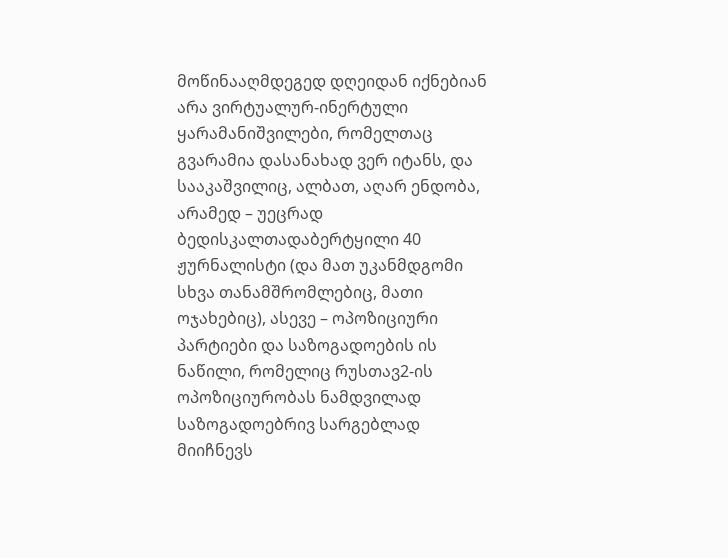მოწინააღმდეგედ დღეიდან იქნებიან არა ვირტუალურ-ინერტული ყარამანიშვილები, რომელთაც გვარამია დასანახად ვერ იტანს, და სააკაშვილიც, ალბათ, აღარ ენდობა, არამედ – უეცრად ბედისკალთადაბერტყილი 40 ჟურნალისტი (და მათ უკანმდგომი სხვა თანამშრომლებიც, მათი ოჯახებიც), ასევე – ოპოზიციური პარტიები და საზოგადოების ის ნაწილი, რომელიც რუსთავ2-ის ოპოზიციურობას ნამდვილად საზოგადოებრივ სარგებლად მიიჩნევს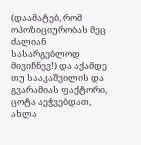(დაამატებ, რომ ოპოზიციურობას მეც ძალიან სასარგებლოდ მივიჩნევ!) და აქამდე თუ სააკაშვილის და გვარამიას ფაქტორი, ცოტა აეჭვებდათ, ახლა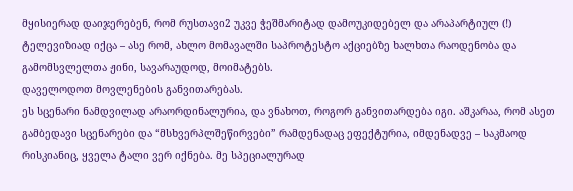მყისიერად დაიჯერებენ, რომ რუსთავი2 უკვე ჭეშმარიტად დამოუკიდებელ და არაპარტიულ (!) ტელევიზიად იქცა – ასე რომ, ახლო მომავალში საპროტესტო აქციებზე ხალხთა რაოდენობა და გამომსვლელთა ჟინი, სავარაუდოდ, მოიმატებს.
დაველოდოთ მოვლენების განვითარებას.
ეს სცენარი ნამდვილად არაორდინალურია, და ვნახოთ, როგორ განვითარდება იგი. აშკარაა, რომ ასეთ გამბედავი სცენარები და “მსხვერპლშეწირვები” რამდენადაც ეფექტურია, იმდენადვე – საკმაოდ რისკიანიც, ყველა ტალი ვერ იქნება. მე სპეციალურად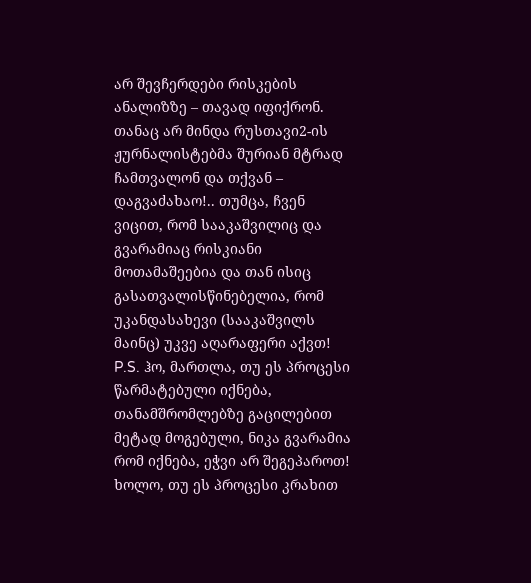არ შევჩერდები რისკების ანალიზზე – თავად იფიქრონ. თანაც არ მინდა რუსთავი2-ის ჟურნალისტებმა შურიან მტრად ჩამთვალონ და თქვან – დაგვაძახაო!.. თუმცა, ჩვენ ვიცით, რომ სააკაშვილიც და გვარამიაც რისკიანი მოთამაშეებია და თან ისიც გასათვალისწინებელია, რომ უკანდასახევი (სააკაშვილს მაინც) უკვე აღარაფერი აქვთ!
P.S. ჰო, მართლა, თუ ეს პროცესი წარმატებული იქნება, თანამშრომლებზე გაცილებით მეტად მოგებული, ნიკა გვარამია რომ იქნება, ეჭვი არ შეგეპაროთ! ხოლო, თუ ეს პროცესი კრახით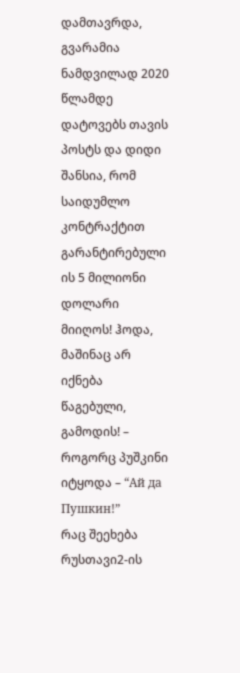დამთავრდა, გვარამია ნამდვილად 2020 წლამდე დატოვებს თავის პოსტს და დიდი შანსია, რომ საიდუმლო კონტრაქტით გარანტირებული ის 5 მილიონი დოლარი მიიღოს! ჰოდა, მაშინაც არ იქნება წაგებული, გამოდის! – როგორც პუშკინი იტყოდა – “Ай да Пушкин!”
რაც შეეხება რუსთავი2-ის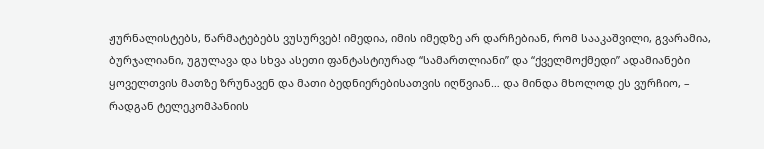ჟურნალისტებს, წარმატებებს ვუსურვებ! იმედია, იმის იმედზე არ დარჩებიან, რომ სააკაშვილი, გვარამია, ბურჯალიანი, უგულავა და სხვა ასეთი ფანტასტიურად “სამართლიანი” და “ქველმოქმედი” ადამიანები ყოველთვის მათზე ზრუნავენ და მათი ბედნიერებისათვის იღწვიან… და მინდა მხოლოდ ეს ვურჩიო, – რადგან ტელეკომპანიის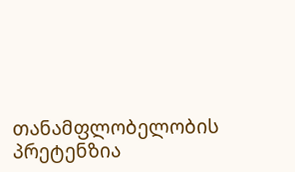თანამფლობელობის პრეტენზია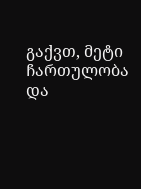გაქვთ, მეტი ჩართულობა და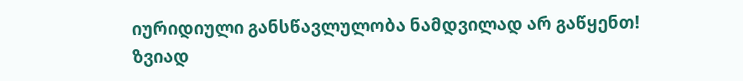იურიდიული განსწავლულობა ნამდვილად არ გაწყენთ!
ზვიად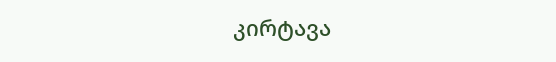კირტავა